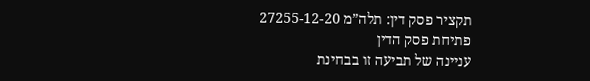תקציר פסק דין: תלה”מ 27255-12-20
פתיחת פסק הדין
עניינה של תביעה זו בבחינת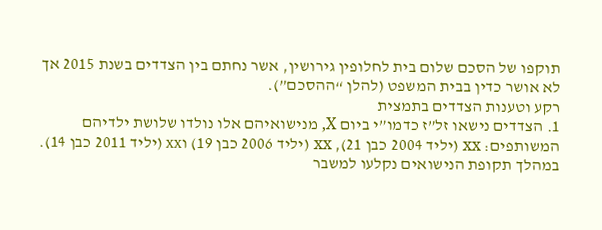תוקפו של הסכם שלום בית לחלופין גירושין, אשר נחתם בין הצדדים בשנת 2015 אך לא אושר כדין בבית המשפט (להלן “ההסכם”).
רקע וטענות הצדדים בתמצית
1. הצדדים נישאו זל”ז כדמו”י ביום X, מנישואיהם אלו נולדו שלושת ילדיהם המשותפים: xx (יליד 2004 כבן 21), xx (יליד 2006 כבן 19) וxx (יליד 2011 כבן 14). במהלך תקופת הנישואים נקלעו למשבר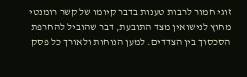זוגי חמור לרבות טענות בדבר קיומו של קשר רומנטי מחוץ לנישואין מצד התובעת, דבר שהוביל להחרפת הסכסוך בין הצדדים. למען הנוחות ולאורך כל פסק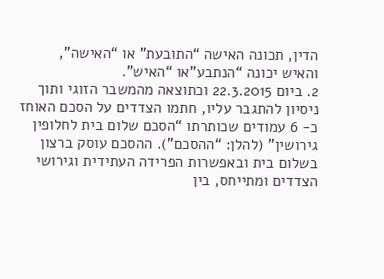הדין, תכונה האישה “התובעת” או “האישה”, והאיש יכונה “הנתבע”או “האיש”.
2. ביום 22.3.2015 וכתוצאה מהמשבר הזוגי ותוך ניסיון להתגבר עליו, חתמו הצדדים על הסכם האוחז כ- 6 עמודים שכותרתו “הסכם שלום בית לחלופין גירושין” (להלן: “ההסכם”). ההסכם עוסק ברצון בשלום בית ובאפשרות הפרידה העתידית וגירושי הצדדים ומתייחס, בין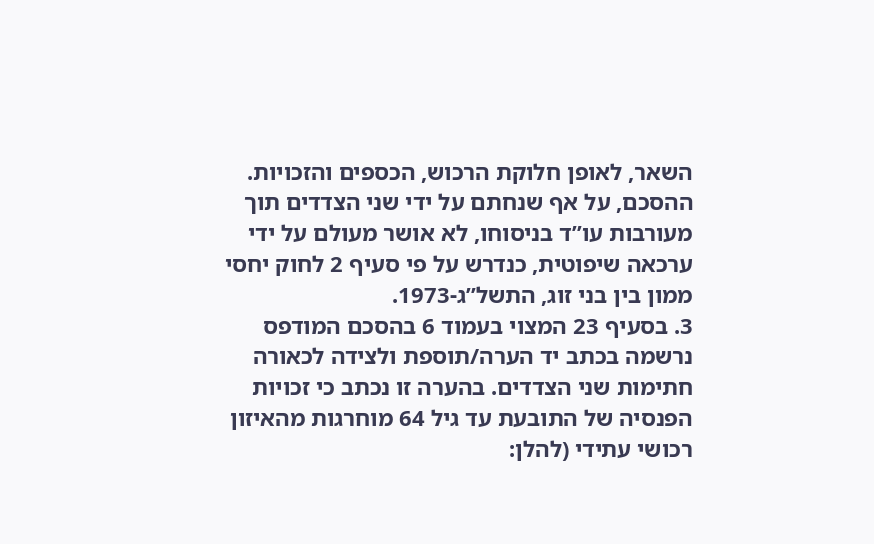השאר, לאופן חלוקת הרכוש, הכספים והזכויות. ההסכם, על אף שנחתם על ידי שני הצדדים תוך מעורבות עו”ד בניסוחו, לא אושר מעולם על ידי ערכאה שיפוטית, כנדרש על פי סעיף 2 לחוק יחסי ממון בין בני זוג, התשל”ג-1973.
3. בסעיף 23 המצוי בעמוד 6 בהסכם המודפס נרשמה בכתב יד הערה/תוספת ולצידה לכאורה חתימות שני הצדדים. בהערה זו נכתב כי זכויות הפנסיה של התובעת עד גיל 64 מוחרגות מהאיזון רכושי עתידי (להלן: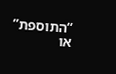“התוספת” או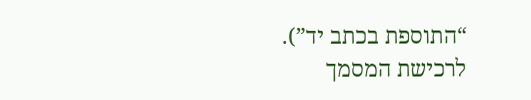“התוספת בכתב יד”).
לרכישת המסמך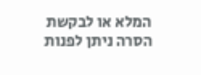המלא או לבקשת הסרה ניתן לפנות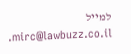למייל mirc@lawbuzz.co.il.